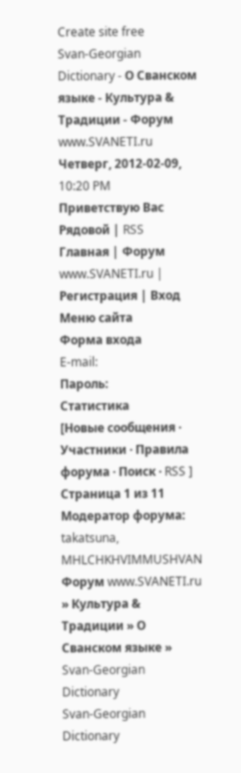Create site free
Svan-Georgian Dictionary - О Сванском языке - Культура & Традиции - Форум www.SVANETI.ru
Четверг, 2012-02-09, 10:20 PM
Приветствую Вас Рядовой | RSS
Главная | Форум www.SVANETI.ru | Регистрация | Вход
Меню сайта
Форма входа
E-mail:
Пароль:
Статистика
[Новые сообщения · Участники · Правила форума · Поиск · RSS ]
Страница 1 из 11
Модератор форума: takatsuna, MHLCHKHVIMMUSHVAN
Форум www.SVANETI.ru » Культура & Традиции » О Сванском языке » Svan-Georgian Dictionary
Svan-Georgian Dictionary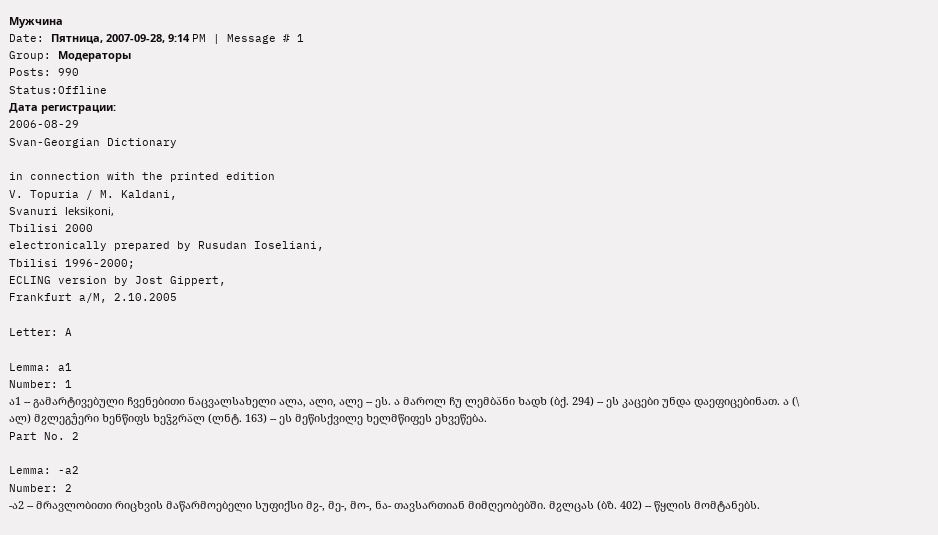Мужчина
Date: Пятница, 2007-09-28, 9:14 PM | Message # 1
Group: Модераторы
Posts: 990
Status:Offline
Дата регистрации:
2006-08-29
Svan-Georgian Dictionary

in connection with the printed edition
V. Topuria / M. Kaldani,
Svanuri leksiḳoni,
Tbilisi 2000
electronically prepared by Rusudan Ioseliani,
Tbilisi 1996-2000;
ECLING version by Jost Gippert,
Frankfurt a/M, 2.10.2005

Letter: A

Lemma: a1
Number: 1
ა1 -- გამარტივებული ჩვენებითი ნაცვალსახელი ალა, ალი, ალე -- ეს. ა მაროლ ჩუ ლემბა̈ნი ხადხ (ბქ. 294) -- ეს კაცები უნდა დაეფიცებინათ. ა (\ ალ) მჷლეგუ̂ერი ხენწიფს ხეჴჷრა̈ლ (ლნტ. 163) -- ეს მეწისქვილე ხელმწიფეს ეხვეწება.
Part No. 2

Lemma: -a2
Number: 2
-ა2 -- მრავლობითი რიცხვის მაწარმოებელი სუფიქსი მჷ-, მე-, მო-, ნა- თავსართიან მიმღეობებში. მჷლცას (ბზ. 402) -- წყლის მომტანებს.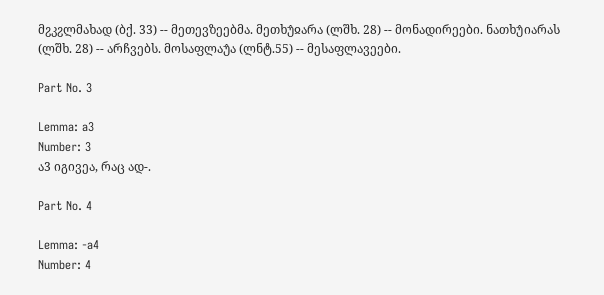მჷკჷლმახად (ბქ. 33) -- მეთევზეებმა. მეთხუ̂ჲარა (ლშხ. 28) -- მონადირეები. ნათხუ̂იარას (ლშხ. 28) -- არჩვებს. მოსაფლაუ̂ა (ლნტ.55) -- მესაფლავეები.

Part No. 3

Lemma: a3
Number: 3
ა3 იგივეა, რაც ად-.

Part No. 4

Lemma: -a4
Number: 4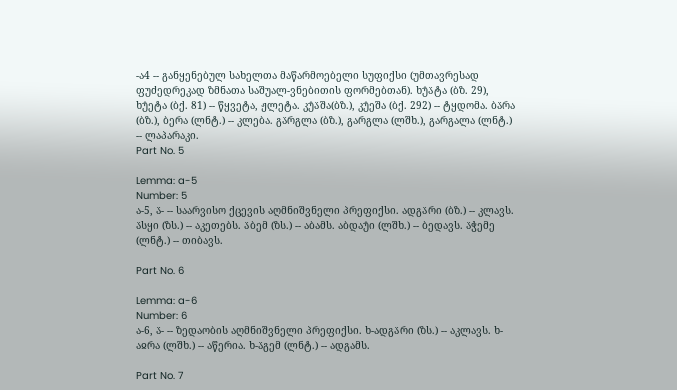-ა4 -- განყენებულ სახელთა მაწარმოებელი სუფიქსი (უმთავრესად ფუძედრეკად ზმნათა საშუალ-ვნებითის ფორმებთან). ხუ̂ა̈ტა (ბზ. 29), ხუ̂ეტა (ბქ. 81) -- წყვეტა, ჟლეტა. კუ̂ა̈შა(ბზ.), კუ̂ეშა (ბქ. 292) -- ტყდომა. ბა̈რა (ბზ.), ბერა (ლნტ.) -- კლება. გა̈რგლა (ბზ.), გარგლა (ლშხ.), გარგალა (ლნტ.) -- ლაპარაკი.
Part No. 5

Lemma: a-5
Number: 5
ა-5, ა̈- -- საარვისო ქცევის აღმნიშვნელი პრეფიქსი. ადგა̈რი (ბზ.) -- კლავს. ა̈სყი (ზს.) -- აკეთებს. ა̈ბემ (ზს.) -- აბამს. აბდაუ̂ი (ლშხ.) -- ბედავს. ა̈ჭემე (ლნტ.) -- თიბავს.

Part No. 6

Lemma: a-6
Number: 6
ა-6, ა̈- -- ზედაობის აღმნიშვნელი პრეფიქსი. ხ-ადგა̈რი (ზს.) -- აკლავს. ხ-აჲრა (ლშხ.) -- აწერია. ხ-ა̈გემ (ლნტ.) -- ადგამს.

Part No. 7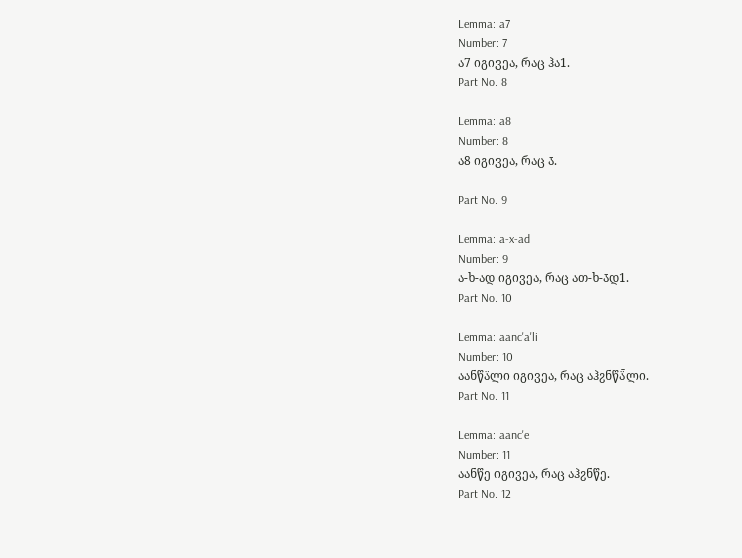Lemma: a7
Number: 7
ა7 იგივეა, რაც ჰა1.
Part No. 8

Lemma: a8
Number: 8
ა8 იგივეა, რაც ა̄.

Part No. 9

Lemma: a-x-ad
Number: 9
ა-ხ-ად იგივეა, რაც ათ-ხ-ა̄დ1.
Part No. 10

Lemma: aanc'a'li
Number: 10
აანწა̈ლი იგივეა, რაც აჰჷნწა̈̄ლი.
Part No. 11

Lemma: aanc'e
Number: 11
აანწე იგივეა, რაც აჰჷნწე.
Part No. 12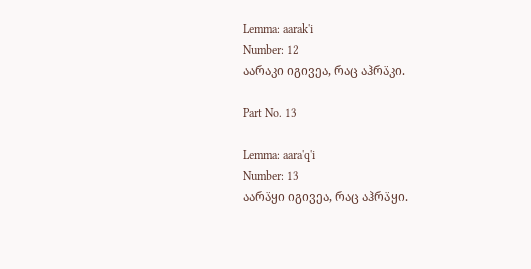Lemma: aarak'i
Number: 12
აარაკი იგივეა, რაც აჰრა̈კი.

Part No. 13

Lemma: aara'q'i
Number: 13
აარა̈ყი იგივეა, რაც აჰრა̈ყი.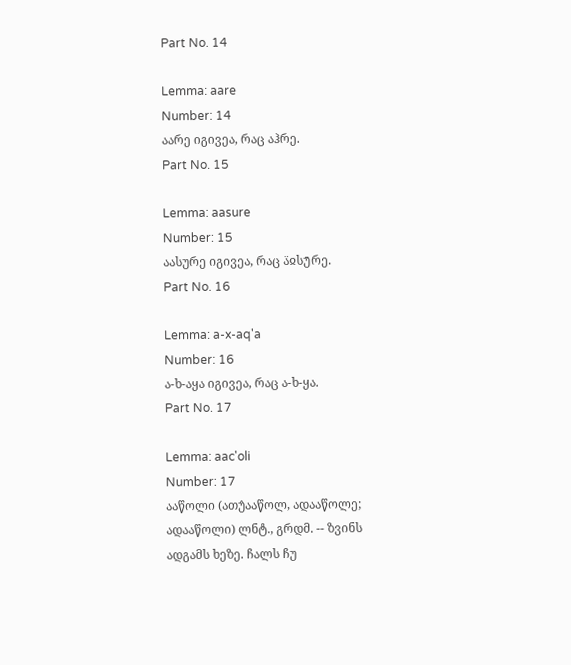Part No. 14

Lemma: aare
Number: 14
აარე იგივეა, რაც აჰრე.
Part No. 15

Lemma: aasure
Number: 15
აასურე იგივეა, რაც ა̈ჲსუ̄რე.
Part No. 16

Lemma: a-x-aq'a
Number: 16
ა-ხ-აყა იგივეა, რაც ა-ხ-ყა.
Part No. 17

Lemma: aac'oli
Number: 17
ააწოლი (ათუ̂ააწოლ, ადააწოლე; ადააწოლი) ლნტ., გრდმ. -- ზვინს ადგამს ხეზე. ჩალს ჩუ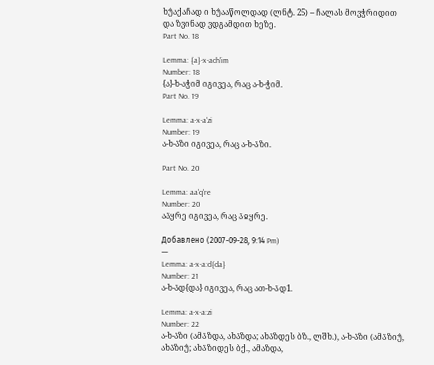ხუ̂აქაჩად ი ხუ̂ააწოლდად (ლნტ. 25) -- ჩალას მოვჭრიდით და ზვინად ვდგამდით ხეზე.
Part No. 18

Lemma: {a}-x-ach'im
Number: 18
{ა}-ხ-აჭიმ იგივეა, რაც ა-ხ-ჭიმ.
Part No. 19

Lemma: a-x-a'zi
Number: 19
ა-ხ-ა̈ზი იგივეა, რაც ა-ხ-ა̄ზი.

Part No. 20

Lemma: aa'q're
Number: 20
აა̈ყრე იგივეა, რაც ა̄ჲყრე.

Добавлено (2007-09-28, 9:14 Pm)
---
Lemma: a-x-a:d{da}
Number: 21
ა-ხ-ა̄დ{და} იგივეა, რაც ათ-ხ-ა̄დ1.

Lemma: a-x-a:zi
Number: 22
ა-ხ-ა̄ზი (ამა̄ზდა, ახა̄ზდა; ახა̄ზდეს ბზ., ლშხ.), ა-ხ-ა̈ზი (ამა̈ზიუ̂, ახა̈ზიუ̂; ახა̈ზიდეს ბქ., ამაზდა,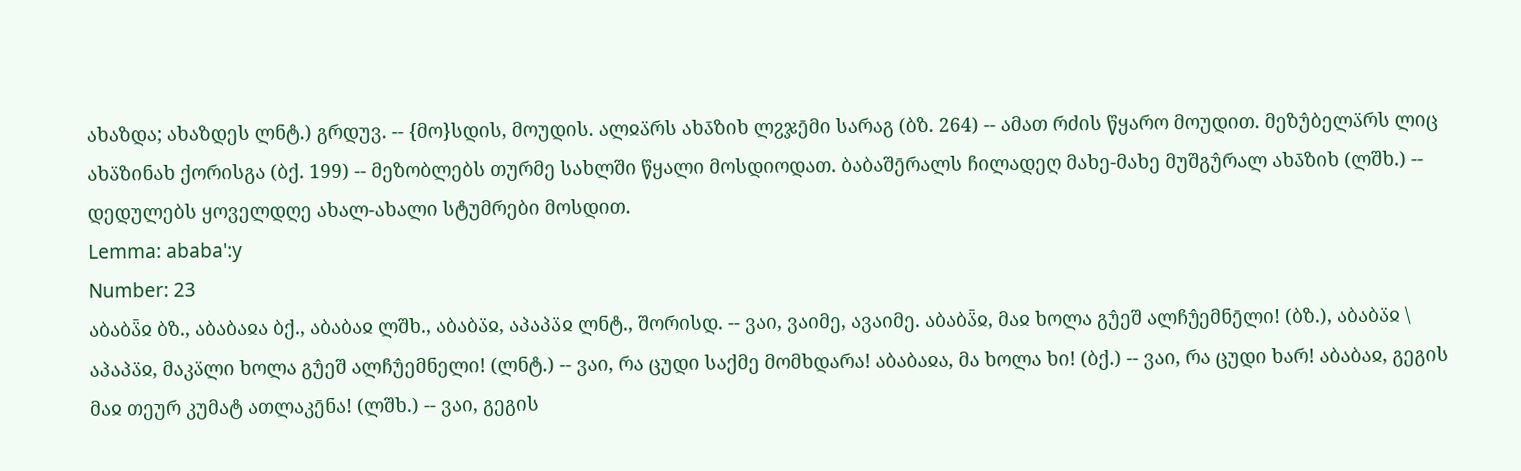ახაზდა; ახაზდეს ლნტ.) გრდუვ. -- {მო}სდის, მოუდის. ალჲა̈რს ახა̄ზიხ ლჷჯე̄მი სარაგ (ბზ. 264) -- ამათ რძის წყარო მოუდით. მეზუ̂ბელა̈რს ლიც ახა̈ზინახ ქორისგა (ბქ. 199) -- მეზობლებს თურმე სახლში წყალი მოსდიოდათ. ბაბაშე̄რალს ჩილადეღ მახე-მახე მუშგუ̂რალ ახა̄ზიხ (ლშხ.) -- დედულებს ყოველდღე ახალ-ახალი სტუმრები მოსდით.
Lemma: ababa':y
Number: 23
აბაბა̈̄ჲ ბზ., აბაბაჲა ბქ., აბაბაჲ ლშხ., აბაბა̈ჲ, აპაპა̈ჲ ლნტ., შორისდ. -- ვაი, ვაიმე, ავაიმე. აბაბა̈̄ჲ, მაჲ ხოლა გუ̂ეშ ალჩუ̂ემნე̄ლი! (ბზ.), აბაბა̈ჲ \ აპაპა̈ჲ, მაკა̈ლი ხოლა გუ̂ეშ ალჩუ̂ემნელი! (ლნტ.) -- ვაი, რა ცუდი საქმე მომხდარა! აბაბაჲა, მა ხოლა ხი! (ბქ.) -- ვაი, რა ცუდი ხარ! აბაბაჲ, გეგის მაჲ თეურ კუმატ ათლაკე̄ნა! (ლშხ.) -- ვაი, გეგის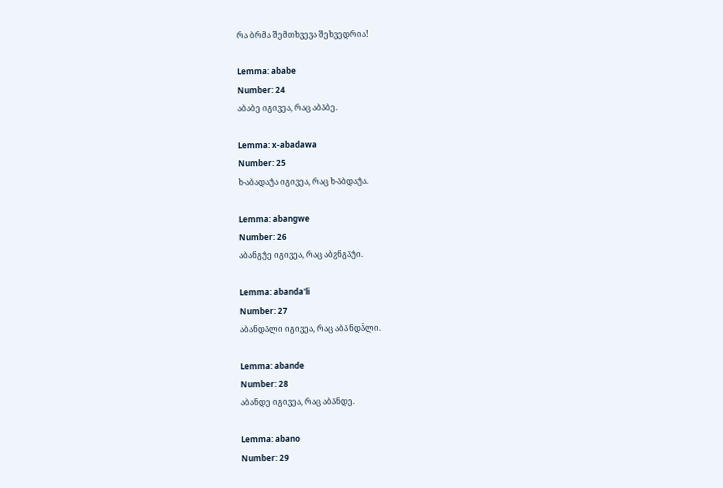რა ბრმა შემთხვევა შეხვედრია!

Lemma: ababe
Number: 24
აბაბე იგივეა, რაც აბა̄ბე.

Lemma: x-abadawa
Number: 25
ხ-აბადაუ̂ა იგივეა, რაც ხ-ა̈ბდაუ̂ა.

Lemma: abangwe
Number: 26
აბანგუ̂ე იგივეა, რაც აბჷნგა̈უ̂ი.

Lemma: abanda'li
Number: 27
აბანდა̈ლი იგივეა, რაც აბა̄ნდა̈̄ლი.

Lemma: abande
Number: 28
აბანდე იგივეა, რაც აბა̄ნდე.

Lemma: abano
Number: 29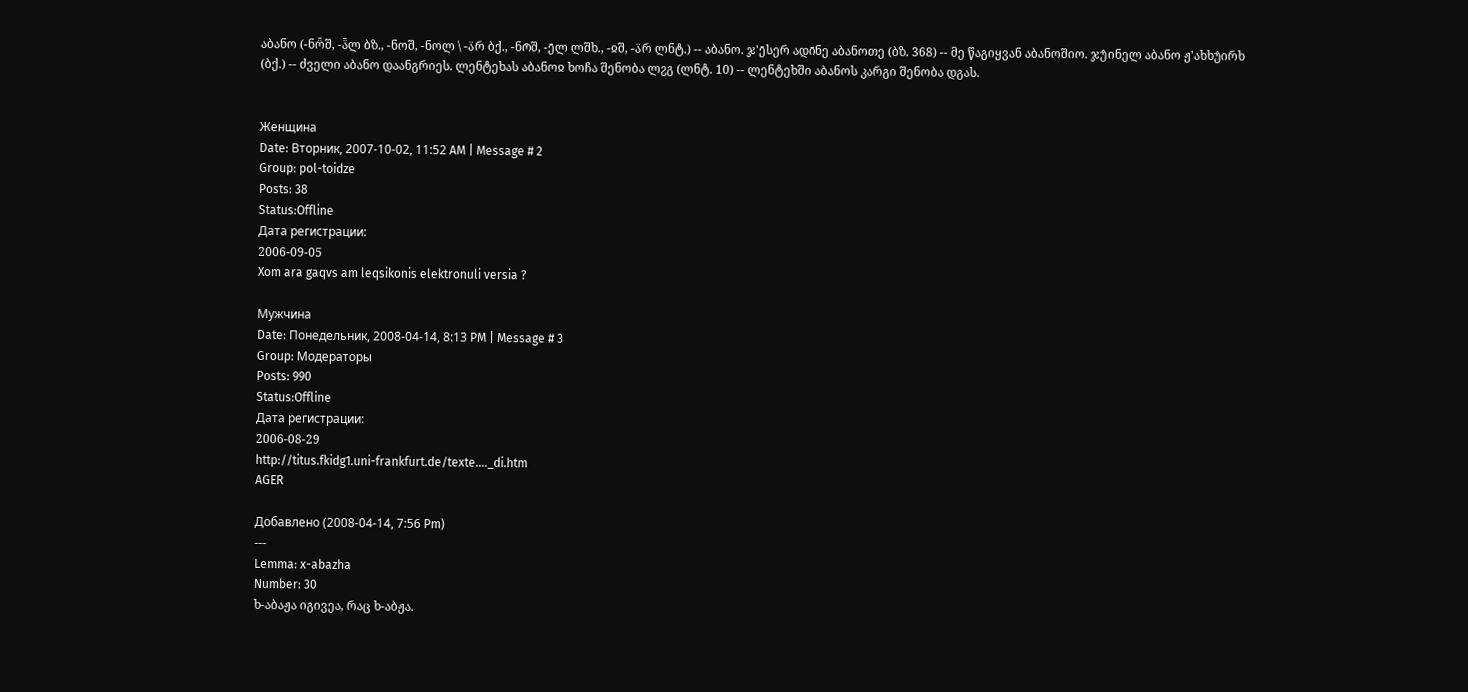აბანო (-ნო̈̄შ, -ა̈̄ლ ბზ., -ნოშ, -ნოლ \ -ა̈რ ბქ., -ნო̄შ, -ე̄ლ ლშხ., -ჲშ, -ა̈რ ლნტ.) -- აბანო. ჯ'ე̄სერ ადი̄ნე აბანოთე (ბზ. 368) -- მე წაგიყვან აბანოშიო. ჯუ̂ინელ აბანო ჟ'ახხუ̂ირხ (ბქ.) -- ძველი აბანო დაანგრიეს. ლენტეხას აბანოჲ ხოჩა შენობა ლჷგ (ლნტ. 10) -- ლენტეხში აბანოს კარგი შენობა დგას.


Женщина
Date: Вторник, 2007-10-02, 11:52 AM | Message # 2
Group: pol-toidze
Posts: 38
Status:Offline
Дата регистрации:
2006-09-05
Xom ara gaqvs am leqsikonis elektronuli versia ?

Мужчина
Date: Понедельник, 2008-04-14, 8:13 PM | Message # 3
Group: Модераторы
Posts: 990
Status:Offline
Дата регистрации:
2006-08-29
http://titus.fkidg1.uni-frankfurt.de/texte...._di.htm
AGER

Добавлено (2008-04-14, 7:56 Pm)
---
Lemma: x-abazha
Number: 30
ხ-აბაჟა იგივეა, რაც ხ-აბჟა.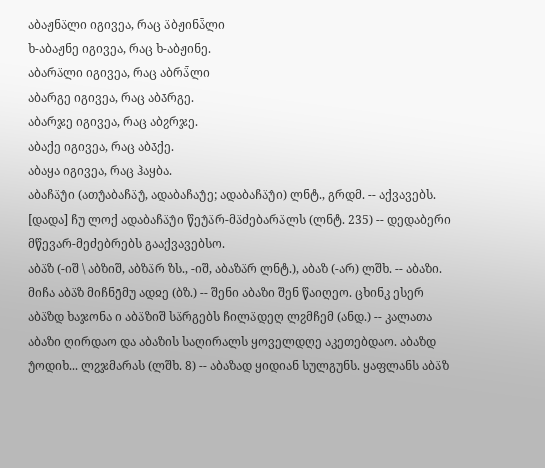აბაჟნა̈ლი იგივეა, რაც ა̈ბჟინა̈̄ლი
ხ-აბაჟნე იგივეა, რაც ხ-აბჟინე.
აბარა̈ლი იგივეა, რაც აბრა̈̄ლი
აბარგე იგივეა, რაც აბა̄რგე.
აბარჯე იგივეა, რაც აბჷრჯე.
აბაქე იგივეა, რაც აბა̄ქე.
აბაყა იგივეა, რაც ჰაყბა.
აბაჩა̈უ̂ი (ათუ̂აბაჩა̈უ̂, ადაბაჩაუ̂ე; ადაბაჩა̈უ̂ი) ლნტ., გრდმ. -- აქვავებს. [დადა] ჩუ ლოქ ადაბაჩა̈უ̂ი წეუ̂ა̈რ-მა̈ძებარა̈ლს (ლნტ. 235) -- დედაბერი მწევარ-მეძებრებს გააქვავებსო.
აბა̈ზ (-იშ \ აბზიშ, აბზა̈რ ზს., -იშ, აბაზა̈რ ლნტ.), აბაზ (-არ) ლშხ. -- აბაზი. მიჩა აბა̈ზ მიჩნე̄მუ ადჲე (ბზ.) -- შენი აბაზი შენ წაიღეო. ცხინკ ესერ აბა̈ზდ ხაჯონა ი აბა̈ზიშ სა̈რგებს ჩილა̈დეღ ლჷმჩემ (ანდ.) -- კალათა აბაზი ღირდაო და აბაზის საღირალს ყოველდღე აკეთებდაო. აბაზდ უ̂ოდიხ... ლჷჯმარას (ლშხ. 8) -- აბაზად ყიდიან სულგუნს. ყაფლანს აბა̈ზ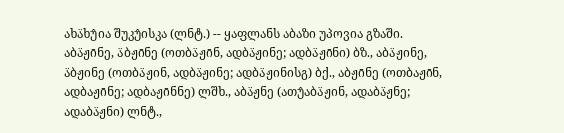ახა̈ხუ̂ია შუკუ̂ისკა (ლნტ.) -- ყაფლანს აბაზი უპოვია გზაში.
აბა̈ჟი̄ნე, ა̈ბჟი̄ნე (ოთბა̈ჟი̄ნ, ადბა̈ჟინე; ადბა̈ჟი̄ნი) ბზ., აბა̈ჟინე, ა̈ბჟინე (ოთბა̈ჟინ, ადბა̈ჟინე; ადბა̈ჟინისგ) ბქ., აბჟი̄ნე (ოთბაჟი̄ნ, ადბაჟი̄ნე; ადბაჟი̄ნნე) ლშხ., აბა̈ჟნე (ათუ̂აბა̈ჟინ, ადაბა̈ჟნე; ადაბა̈ჟნი) ლნტ.,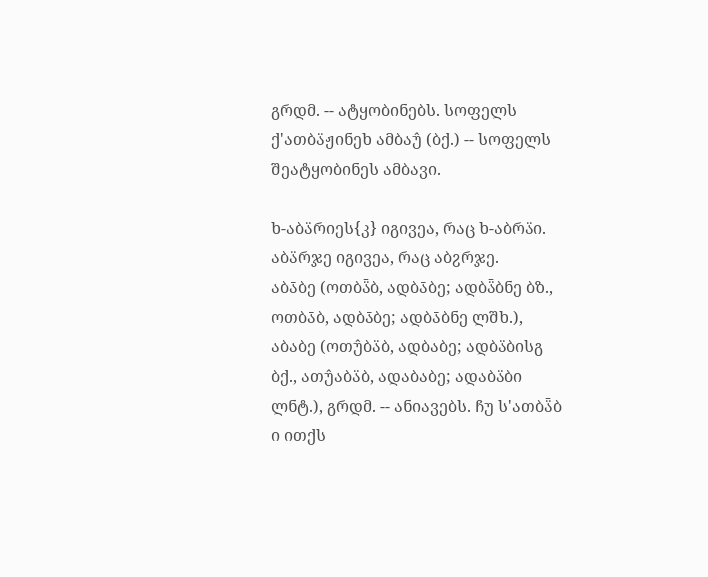გრდმ. -- ატყობინებს. სოფელს ქ'ათბა̈ჟინეხ ამბაუ̂ (ბქ.) -- სოფელს შეატყობინეს ამბავი.

ხ-აბა̈რიეს{კ} იგივეა, რაც ხ-აბრა̈ი.
აბა̈რჯე იგივეა, რაც აბჷრჯე.
აბა̄ბე (ოთბა̈̄ბ, ადბა̄ბე; ადბა̈̄ბნე ბზ., ოთბა̄ბ, ადბა̄ბე; ადბა̄ბნე ლშხ.), აბაბე (ოთუ̂ბა̈ბ, ადბაბე; ადბა̈ბისგ ბქ., ათუ̂აბა̈ბ, ადაბაბე; ადაბა̈ბი ლნტ.), გრდმ. -- ანიავებს. ჩუ ს'ათბა̈̄ბ ი ითქს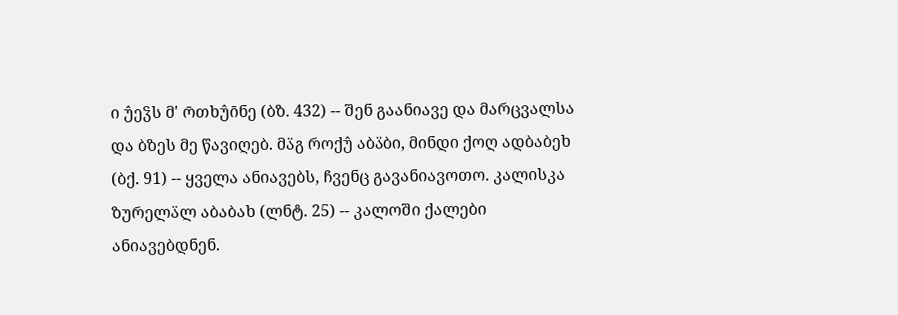ი უ̂ეჴს მ' ო̄თხუ̂ი̄ნე (ბზ. 432) -- შენ გაანიავე და მარცვალსა და ბზეს მე წავიღებ. მა̈გ როქუ̂ აბა̈ბი, მინდი ქოღ ადბაბეხ (ბქ. 91) -- ყველა ანიავებს, ჩვენც გავანიავოთო. კალისკა ზურელა̈ლ აბაბახ (ლნტ. 25) -- კალოში ქალები ანიავებდნენ.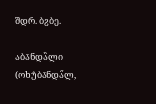შდრ. ბჷბე.

აბა̄ნდა̈̄ლი (ოხუ̂ბა̄ნდა̈̄ლ,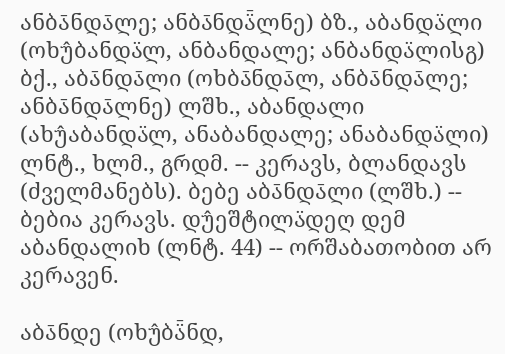ანბა̄ნდა̄ლე; ანბა̄ნდა̈̄ლნე) ბზ., აბანდა̈ლი (ოხუ̂ბანდა̈ლ, ანბანდალე; ანბანდა̈ლისგ) ბქ., აბა̄ნდა̄ლი (ოხბა̄ნდა̄ლ, ანბა̄ნდა̄ლე; ანბა̄ნდა̄ლნე) ლშხ., აბანდალი (ახუ̂აბანდა̈ლ, ანაბანდალე; ანაბანდა̈ლი) ლნტ., ხლმ., გრდმ. -- კერავს, ბლანდავს (ძველმანებს). ბებე აბა̄ნდა̄ლი (ლშხ.) -- ბებია კერავს. დუ̂ეშტილა̈დეღ დემ აბანდალიხ (ლნტ. 44) -- ორშაბათობით არ კერავენ.

აბა̄ნდე (ოხუ̂ბა̈̄ნდ,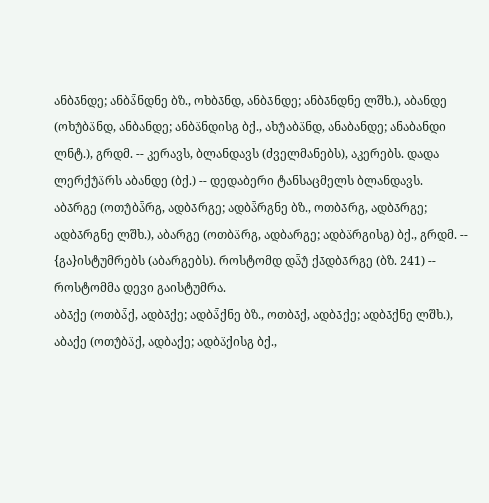ანბა̄ნდე; ანბა̈̄ნდნე ბზ., ოხბა̄ნდ, ანბა̄ნდე; ანბა̄ნდნე ლშხ.), აბანდე (ოხუ̂ბა̈ნდ, ანბანდე; ანბა̈ნდისგ ბქ., ახუ̂აბა̈ნდ, ანაბანდე; ანაბანდი ლნტ.), გრდმ. -- კერავს, ბლანდავს (ძველმანებს), აკერებს. დადა ლერქუ̂ა̈რს აბანდე (ბქ.) -- დედაბერი ტანსაცმელს ბლანდავს.
აბა̄რგე (ოთუ̂ბა̈̄რგ, ადბა̄რგე; ადბა̈̄რგნე ბზ., ოთბა̄რგ, ადბა̄რგე; ადბა̄რგნე ლშხ.), აბარგე (ოთბა̈რგ, ადბარგე; ადბა̈რგისგ) ბქ., გრდმ. -- {გა}ისტუმრებს (აბარგებს). როსტომდ და̈̄უ̂ ქა̄დბა̄რგე (ბზ. 241) -- როსტომმა დევი გაისტუმრა.
აბა̄ქე (ოთბა̈̄ქ, ადბა̄ქე; ადბა̈̄ქნე ბზ., ოთბა̄ქ, ადბა̄ქე; ადბა̄ქნე ლშხ.), აბაქე (ოთუ̂ბა̈ქ, ადბაქე; ადბა̈ქისგ ბქ.,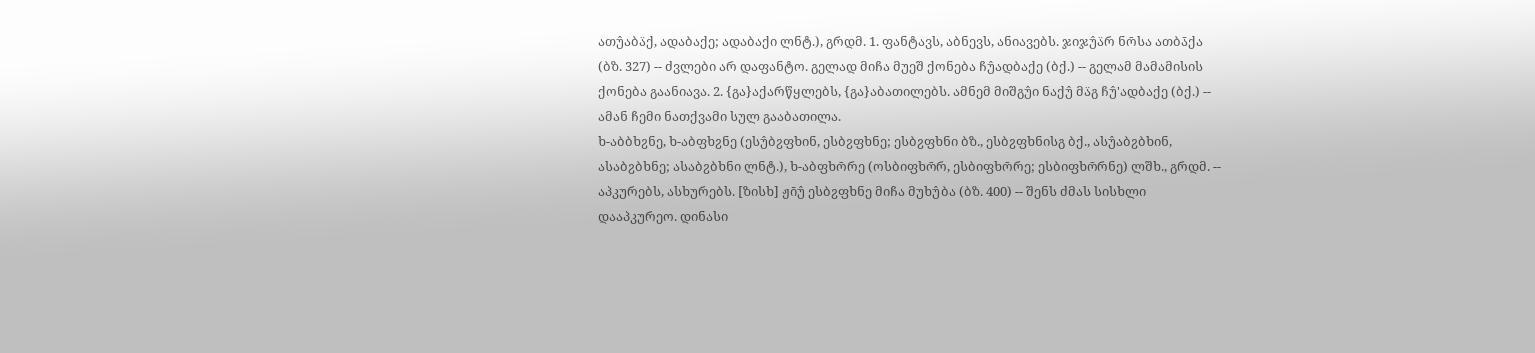ათუ̂აბა̈ქ, ადაბაქე; ადაბაქი ლნტ.), გრდმ. 1. ფანტავს, აბნევს, ანიავებს. ჯიჯუ̂ა̈რ ნო̄სა ათბა̄ქა (ბზ. 327) -- ძვლები არ დაფანტო. გელად მიჩა მუეშ ქონება ჩუ̂ადბაქე (ბქ.) -- გელამ მამამისის ქონება გაანიავა. 2. {გა}აქარწყლებს, {გა}აბათილებს. ამნემ მიშგუ̂ი ნაქუ̂ მა̈გ ჩუ̂'ადბაქე (ბქ.) -- ამან ჩემი ნათქვამი სულ გააბათილა.
ხ-აბბხჷნე, ხ-აბფხჷნე (ესუ̂ბჷფხინ, ესბჷფხნე; ესბჷფხნი ბზ., ესბჷფხნისგ ბქ., ასუ̂აბჷბხინ, ასაბჷბხნე; ასაბჷბხნი ლნტ.), ხ-აბფხო̄რე (ოსბიფხო̄რ, ესბიფხო̄რე; ესბიფხო̄რნე) ლშხ., გრდმ. -- აპკურებს, ასხურებს. [ზისხ] ჟი̄უ̂ ესბჷფხნე მიჩა მუხუ̂ბა (ბზ. 400) -- შენს ძმას სისხლი დააპკურეო. დინასი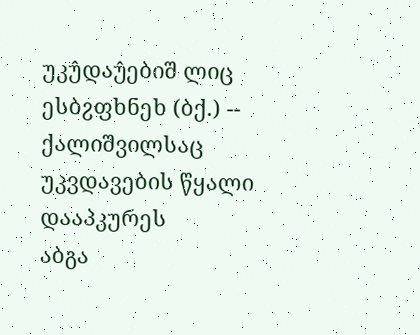უკუ̂დაუ̂ებიშ ლიც ესბჷფხნეხ (ბქ.) -- ქალიშვილსაც უკვდავების წყალი დააპკურეს
აბგა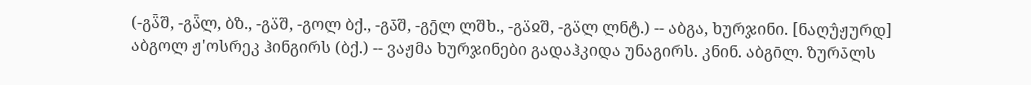(-გა̈̄შ, -გა̈̄ლ, ბზ., -გა̈შ, -გოლ ბქ., -გა̄შ, -გე̄ლ ლშხ., -გა̈ჲშ, -გა̈ლ ლნტ.) -- აბგა, ხურჯინი. [ნაღუ̂ჟურდ] აბგოლ ჟ'ოსრეკ ჰინგირს (ბქ.) -- ვაჟმა ხურჯინები გადაჰკიდა უნაგირს. კნინ. აბგი̄ლ. ზურა̄ლს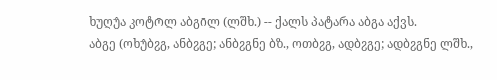ხუღუ̂ა კოტო̄ლ აბგი̄ლ (ლშხ.) -- ქალს პატარა აბგა აქვს.
აბგე (ოხუ̂ბჷგ, ანბჷგე; ანბჷგნე ბზ., ოთბჷგ, ადბჷგე; ადბჷგნე ლშხ.,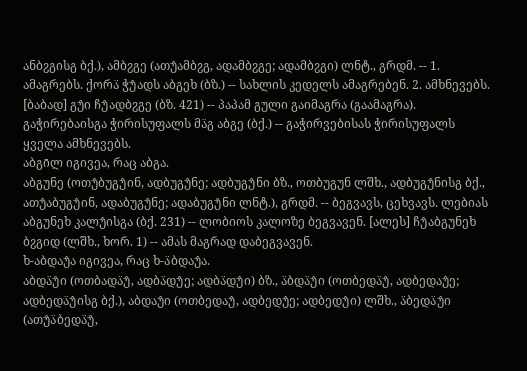ანბჷგისგ ბქ.), ამბჷგე (ათუ̂ამბჷგ, ადამბჷგე; ადამბჷგი) ლნტ., გრდმ. -- 1. ამაგრებს. ქორა̈ ჭუ̂ადს აბგეხ (ბზ.) -- სახლის კედელს ამაგრებენ. 2. ამხნევებს. [ბაბად] გუ̂ი ჩუ̂ადბჷგე (ბზ. 421) -- პაპამ გული გაიმაგრა (გაამაგრა). გაჭირებაისგა ჭირისუფალს მა̈გ აბგე (ბქ.) -- გაჭირვებისას ჭირისუფალს ყველა ამხნევებს.
აბგი̄ლ იგივეა, რაც აბგა.
აბგუნე (ოთუ̂ბუგუ̂ინ, ადბუგუ̂ნე; ადბუგუ̂ნი ბზ., ოთბუგუნ ლშხ., ადბუგუ̂ნისგ ბქ., ათუ̂აბუგუ̂ინ, ადაბუგუ̂ნე; ადაბუგუ̂ნი ლნტ.), გრდმ. -- ბეგვავს, ცეხვავს. ლებიას აბგუნეხ კალუ̂ისგა (ბქ. 231) -- ლობიოს კალოზე ბეგვავენ. [ალეს] ჩუ̂აბგუნეხ ბჷგიდ (ლშხ., ხორ. 1) -- ამას მაგრად დაბეგვავენ.
ხ-აბდაუ̂ა იგივეა, რაც ხ-ა̈ბდაუ̂ა.
აბდა̈უ̂ი (ოთბადა̈უ̂, ადბა̈დუ̂ე; ადბა̈დუ̂ი) ბზ., ა̈ბდა̈უ̂ი (ოთბედა̈უ̂, ადბედაუ̂ე; ადბედა̈უ̂ისგ ბქ.), აბდაუ̂ი (ოთბედაუ̂, ადბედუ̂ე; ადბედუ̂ი) ლშხ., ა̈ბედა̈უ̂ი (ათუ̂ა̈ბედა̈უ̂,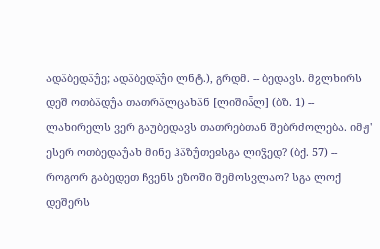ადა̈ბედა̈უ̂ე; ადა̈ბედა̈უ̂ი ლნტ.), გრდმ. -- ბედავს. მჷლხირს დეშ ოთბა̈დუ̂ა თათრა̈ლცახა̈ნ [ლიშია̈̄ლ] (ბზ. 1) -- ლახირელს ვერ გაუბედავს თათრებთან შებრძოლება. იმჟ' ესერ ოთბედაუ̂ახ მინე ჰა̈ზუ̂თეჲსგა ლიჴედ? (ბქ. 57) -- როგორ გაბედეთ ჩვენს ეზოში შემოსვლაო? სგა ლოქ დეშერს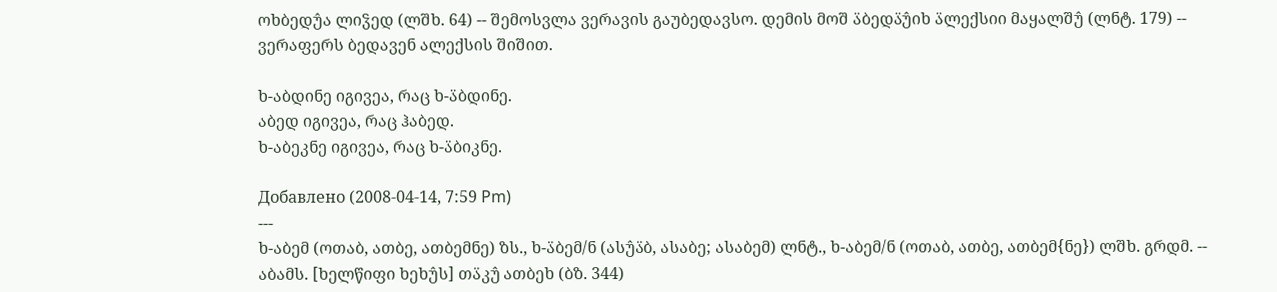ოხბედუ̂ა ლიჴედ (ლშხ. 64) -- შემოსვლა ვერავის გაუბედავსო. დემის მოშ ა̈ბედა̈უ̂იხ ა̈ლექსიი მაყალშუ̂ (ლნტ. 179) -- ვერაფერს ბედავენ ალექსის შიშით.

ხ-აბდინე იგივეა, რაც ხ-ა̈ბდინე.
აბედ იგივეა, რაც ჰაბედ.
ხ-აბეკნე იგივეა, რაც ხ-ა̈ბიკნე.

Добавлено (2008-04-14, 7:59 Pm)
---
ხ-აბემ (ოთაბ, ათბე, ათბემნე) ზს., ხ-ა̈ბემ/ნ (ასუ̂ა̈ბ, ასაბე; ასაბემ) ლნტ., ხ-აბემ/ნ (ოთაბ, ათბე, ათბემ{ნე}) ლშხ. გრდმ. -- აბამს. [ხელწიფი ხეხუ̂ს] თა̈კუ̂ ათბეხ (ბზ. 344)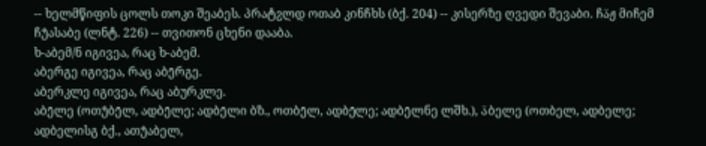-- ხელმწიფის ცოლს თოკი შეაბეს. პრატჷლდ ოთაბ კინჩხს (ბქ. 204) -- კისერზე ღვედი შევაბი. ჩა̈ჟ მიჩემ ჩუ̂ასაბე (ლნტ. 226) -- თვითონ ცხენი დააბა.
ხ-აბემ/ნ იგივეა, რაც ხ-აბემ.
აბერგე იგივეა, რაც აბე̄რგე.
აბერკლე იგივეა, რაც აბურკლე.
აბე̄ლე (ოთუ̂ბე̄ლ, ადბე̄ლე; ადბე̄ლი ბზ., ოთბე̄ლ, ადბე̄ლე; ადბე̄ლნე ლშხ.), ა̈ბელე (ოთბელ, ადბელე; ადბელისგ ბქ., ათუ̂აბელ,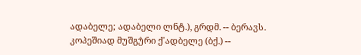ადაბელე; ადაბელი ლნტ.), გრდმ. -- ბერავს. კოპეშიად მუშგუ̂რი ქ'ადბელე (ბქ.) --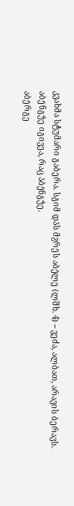კვახმა სტუმარი გაბერა. სგიმ და̄ს მჷრე̄ს აბე̄ლე (ლშხ. 4) -- ვეძა, ალბათ, არავის ბერავს.
აბე̄ნგუ̂ე იგივეა, რაც ა̈ბე̄ნგუ̂ე.
აბე̄რგე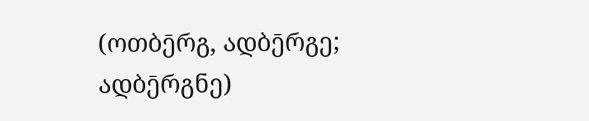(ოთბე̄რგ, ადბე̄რგე; ადბე̄რგნე)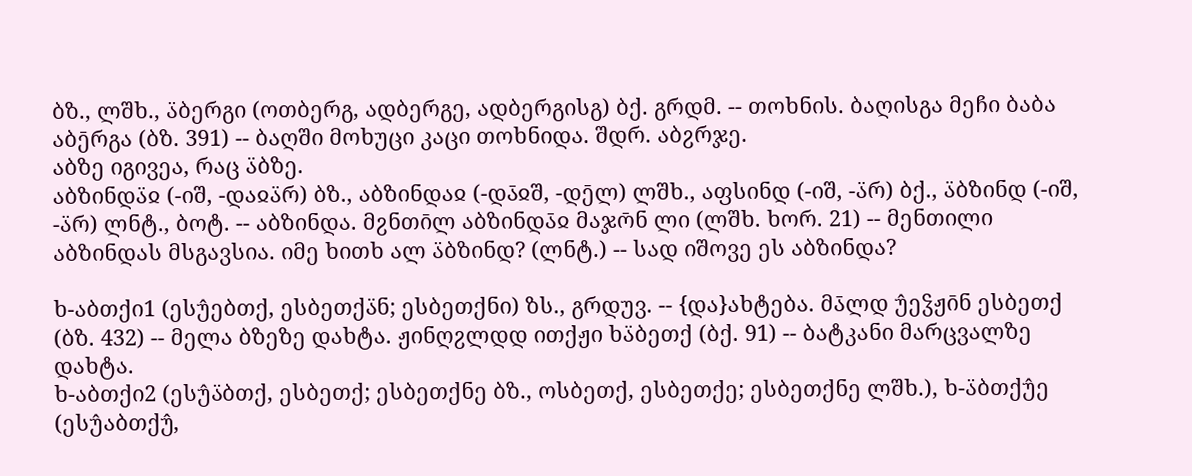ბზ., ლშხ., ა̈ბერგი (ოთბერგ, ადბერგე, ადბერგისგ) ბქ. გრდმ. -- თოხნის. ბაღისგა მეჩი ბაბა აბე̄რგა (ბზ. 391) -- ბაღში მოხუცი კაცი თოხნიდა. შდრ. აბჷრჯე.
აბზე იგივეა, რაც ა̈ბზე.
აბზინდა̈ჲ (-იშ, -დაჲა̈რ) ბზ., აბზინდაჲ (-და̄ჲშ, -დე̄ლ) ლშხ., აფსინდ (-იშ, -ა̈რ) ბქ., ა̈ბზინდ (-იშ, -ა̈რ) ლნტ., ბოტ. -- აბზინდა. მჷნთი̄ლ აბზინდა̄ჲ მაჯო̄ნ ლი (ლშხ. ხორ. 21) -- მენთილი აბზინდას მსგავსია. იმე ხითხ ალ ა̈ბზინდ? (ლნტ.) -- სად იშოვე ეს აბზინდა?

ხ-აბთქი1 (ესუ̂ებთქ, ესბეთქა̈ნ; ესბეთქნი) ზს., გრდუვ. -- {და}ახტება. მა̄ლდ უ̂ეჴჟი̄ნ ესბეთქ (ბზ. 432) -- მელა ბზეზე დახტა. ჟინღჷლდდ ითქჟი ხა̈ბეთქ (ბქ. 91) -- ბატკანი მარცვალზე დახტა.
ხ-აბთქი2 (ესუ̂ა̈ბთქ, ესბეთქ; ესბეთქნე ბზ., ოსბეთქ, ესბეთქე; ესბეთქნე ლშხ.), ხ-ა̈ბთქუ̂ე (ესუ̂აბთქუ̂,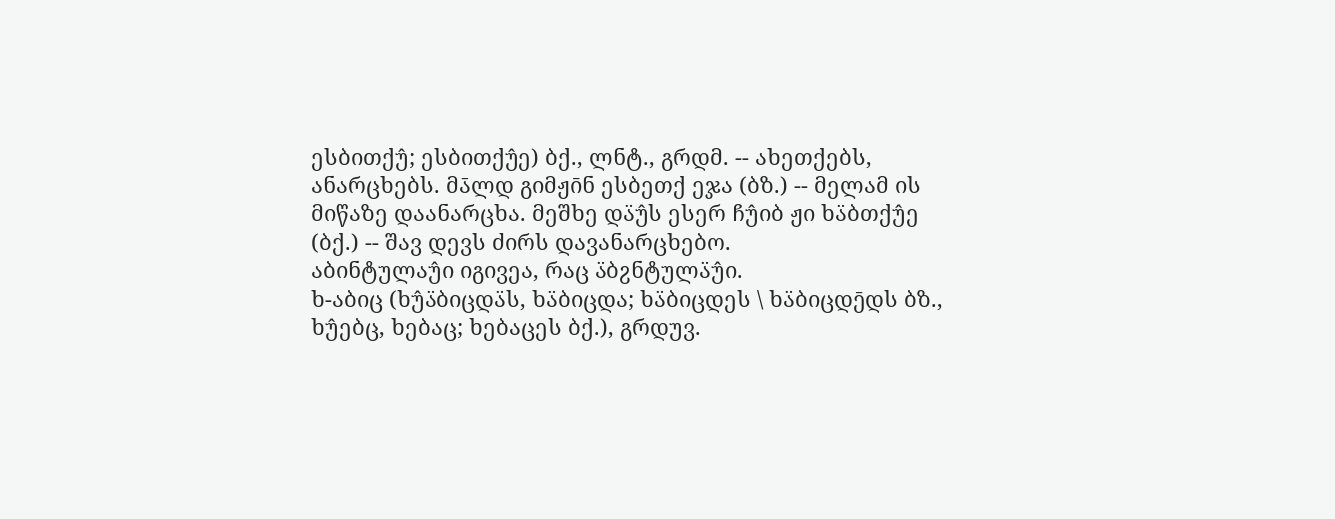ესბითქუ̂; ესბითქუ̂ე) ბქ., ლნტ., გრდმ. -- ახეთქებს, ანარცხებს. მა̄ლდ გიმჟი̄ნ ესბეთქ ეჯა (ბზ.) -- მელამ ის მიწაზე დაანარცხა. მეშხე და̈უ̂ს ესერ ჩუ̂იბ ჟი ხა̈ბთქუ̂ე (ბქ.) -- შავ დევს ძირს დავანარცხებო.
აბინტულაუ̂ი იგივეა, რაც ა̈ბჷნტულა̈უ̂ი.
ხ-აბიც (ხუ̂ა̈ბიცდა̈ს, ხა̈ბიცდა; ხა̈ბიცდეს \ ხა̈ბიცდე̄დს ბზ., ხუ̂ებც, ხებაც; ხებაცეს ბქ.), გრდუვ.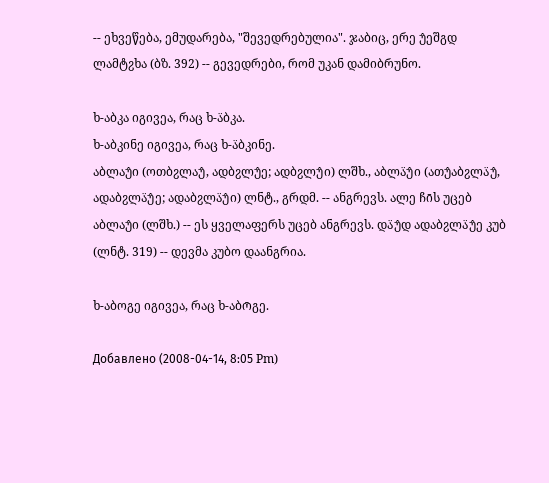-- ეხვეწება, ემუდარება, "შევედრებულია". ჯაბიც, ერე უ̂ეშგდ ლამტჷხა (ბზ. 392) -- გევედრები, რომ უკან დამიბრუნო.

ხ-აბკა იგივეა, რაც ხ-ა̈ბკა.
ხ-აბკინე იგივეა, რაც ხ-ა̈ბკინე.
აბლაუ̂ი (ოთბჷლაუ̂, ადბჷლუ̂ე; ადბჷლუ̂ი) ლშხ., აბლა̈უ̂ი (ათუ̂აბჷლა̈უ̂, ადაბჷლა̈უ̂ე; ადაბჷლა̈უ̂ი) ლნტ., გრდმ. -- ანგრევს. ალე ჩი̄ს უცებ აბლაუ̂ი (ლშხ.) -- ეს ყველაფერს უცებ ანგრევს. და̈უ̂დ ადაბჷლა̈უ̂ე კუბ (ლნტ. 319) -- დევმა კუბო დაანგრია.

ხ-აბოგე იგივეა, რაც ხ-აბო̄გე.

Добавлено (2008-04-14, 8:05 Pm)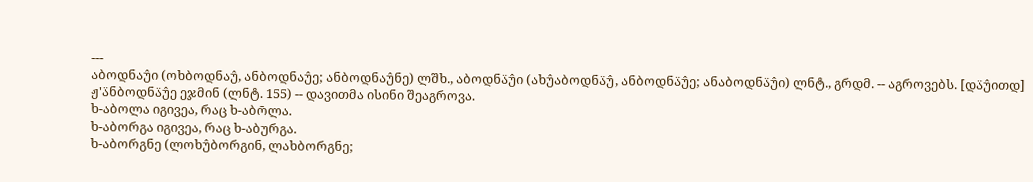---
აბოდნაუ̂ი (ოხბოდნაუ̂, ანბოდნაუ̂ე; ანბოდნაუ̂ნე) ლშხ., აბოდნა̈უ̂ი (ახუ̂აბოდნა̈უ̂, ანბოდნა̈უ̂ე; ანაბოდნა̈უ̂ი) ლნტ., გრდმ. -- აგროვებს. [და̈უ̂ითდ] ჟ'ა̈ნბოდნა̈უ̂ე ეჯმინ (ლნტ. 155) -- დავითმა ისინი შეაგროვა.
ხ-აბოლა იგივეა, რაც ხ-აბო̄ლა.
ხ-აბორგა იგივეა, რაც ხ-აბურგა.
ხ-აბორგნე (ლოხუ̂ბორგინ, ლახბორგნე;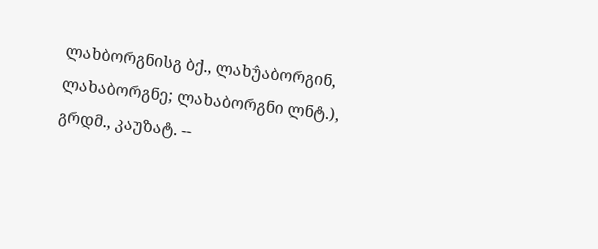ლახბორგნისგ ბქ., ლახუ̂აბორგინ, ლახაბორგნე; ლახაბორგნი ლნტ.), გრდმ., კაუზატ. --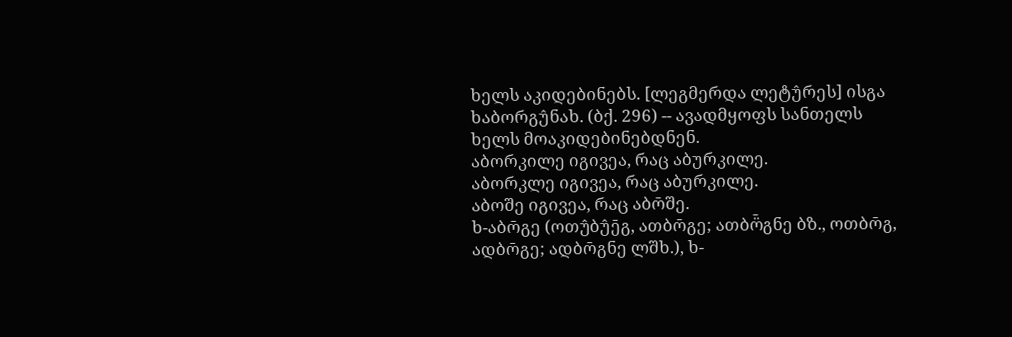ხელს აკიდებინებს. [ლეგმერდა ლეტუ̂რეს] ისგა ხაბორგუ̂ნახ. (ბქ. 296) -- ავადმყოფს სანთელს ხელს მოაკიდებინებდნენ.
აბორკილე იგივეა, რაც აბურკილე.
აბორკლე იგივეა, რაც აბურკილე.
აბოშე იგივეა, რაც აბო̄შე.
ხ-აბო̄გე (ოთუ̂ბუ̂ე̄გ, ათბო̄გე; ათბო̈̄გნე ბზ., ოთბო̄გ, ადბო̄გე; ადბო̄გნე ლშხ.), ხ-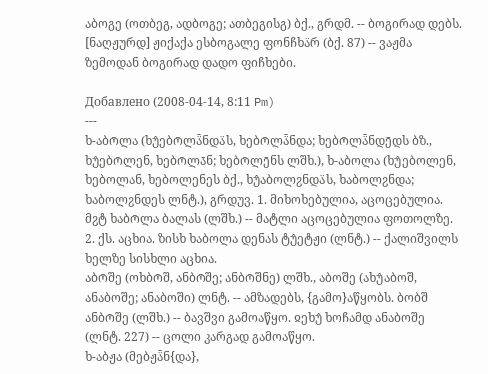აბოგე (ოთბეგ, ადბოგე; ათბეგისგ) ბქ., გრდმ. -- ბოგირად დებს. [ნაღჟურდ] ჟიქაქა ესბოგალე ფონჩხა̈რ (ბქ. 87) -- ვაჟმა ზემოდან ბოგირად დადო ფიჩხები.

Добавлено (2008-04-14, 8:11 Pm)
---
ხ-აბო̄ლა (ხუ̂ებო̄ლა̈̄ნდა̈ს, ხებო̄ლა̈̄ნდა; ხებო̄ლა̈̄ნდე̄დს ბზ., ხუ̂ებო̄ლენ, ხებო̄ლა̄ნ; ხებო̄ლე̄ნს ლშხ.), ხ-აბოლა (ხუ̂ებოლენ, ხებოლან, ხებოლენეს ბქ., ხუ̂აბოლჷნდა̈ს, ხაბოლჷნდა; ხაბოლჷნდეს ლნტ.), გრდუვ. 1. მიხოხებულია, აცოცებულია. მჷტ ხაბო̄ლა ბალას (ლშხ.) -- მატლი აცოცებულია ფოთოლზე. 2. ქს. აცხია. ზისხ ხაბოლა დენას ტუ̂ეტჟი (ლნტ.) -- ქალიშვილს ხელზე სისხლი აცხია.
აბო̄შე (ოხბო̄შ, ანბო̄შე; ანბო̄შნე) ლშხ., აბოშე (ახუ̂აბოშ, ანაბოშე; ანაბოში) ლნტ. -- ამზადებს, {გამო}აწყობს. ბობშ ანბო̄შე (ლშხ.) -- ბავშვი გამოაწყო. ჲეხუ̂ ხოჩამდ ანაბოშე (ლნტ. 227) -- ცოლი კარგად გამოაწყო.
ხ-აბჟა (მებჟა̈̄ნ{და},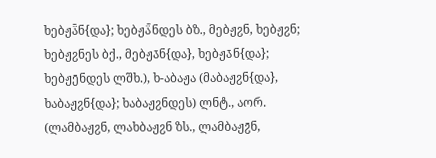ხებჟა̈̄ნ{და}; ხებჟა̈̄ნდეს ბზ., მებჟჷნ, ხებჟჷნ; ხებჟჷნეს ბქ., მებჟა̄ნ{და}, ხებჟა̄ნ{და}; ხებჟე̄ნდეს ლშხ.), ხ-აბაჟა (მაბაჟჷნ{და}, ხაბაჟჷნ{და}; ხაბაჟჷნდეს) ლნტ., აორ. (ლამბაჟჷნ, ლახბაჟჷნ ზს., ლამბაჟჷ̄ნ,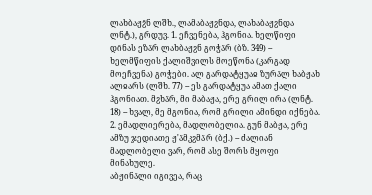ლახბაჟჷ̄ნ ლშხ., ლამაბაჟჷნდა, ლახაბაჟჷნდა ლნტ.), გრდუვ. 1. ეჩვენება, ჰგონია. ხელწიფი დი̄ნას ეზა̈რ ლახბაჟჷნ გოჭა̈რ (ბზ. 349) -- ხელმწიფის ქალიშვილს მოეწონა (კარგად მოეჩვენა) გოჭები. ალ გარდატყუაჲ ზურა̄ლ ხაბჟახ ალჲარს (ლშხ. 77) -- ეს გარდატყუა ამათ ქალი ჰგონიათ. მჷხა̈რ, მი მაბაჟა, ერე გრილ ირა (ლნტ. 18) -- ხვალ, მე მგონია, რომ გრილი ამინდი იქნება. 2. ემადლიერება, მადლობელია. გუნ მაბჟა, ერე ამზუ ჯედიათე ჟ'ა̈მკჷმა̈რ (ბქ.) -- ძალიან მადლობელი ვარ, რომ ასე შორს მყოფი მინახულე.
აბჟინა̄ლი იგივეა, რაც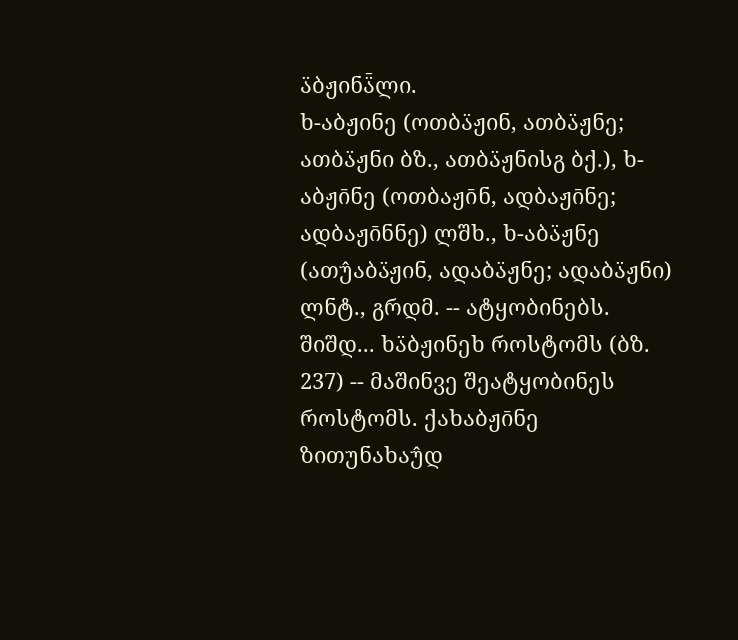ა̈ბჟინა̈̄ლი.
ხ-აბჟინე (ოთბა̈ჟინ, ათბა̈ჟნე; ათბა̈ჟნი ბზ., ათბა̈ჟნისგ ბქ.), ხ-აბჟი̄ნე (ოთბაჟი̄ნ, ადბაჟი̄ნე; ადბაჟი̄ნნე) ლშხ., ხ-აბა̈ჟნე (ათუ̂აბა̈ჟინ, ადაბა̈ჟნე; ადაბა̈ჟნი) ლნტ., გრდმ. -- ატყობინებს. შიშდ... ხა̈ბჟინეხ როსტომს (ბზ. 237) -- მაშინვე შეატყობინეს როსტომს. ქახაბჟი̄ნე ზითუნახაუ̂დ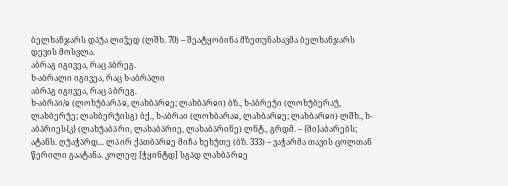ბელხანჯარს და̄უ̂ა ლიჴედ (ლშხ. 70) -- შეატყობინა მზეთუნახავმა ბელხანჯარს დევის მოსვლა.
აბრაგ იგივეა, რაც ა̈ბრეგ.
ხ-აბრალი იგივეა, რაც ხ-აბრა̈ლი
აბრა̈გ იგივეა, რაც ა̈ბრეგ.
ხ-აბრა̈ი/ჲ (ლოხუ̂ბარა̈ჲ, ლახბა̈რჲე; ლახბა̈რჲი) ბზ., ხ-ა̈ბრეუ̂ი (ლოხუ̂ბერაუ̂, ლახბერუ̂ე; ლახბერუ̂ისგ) ბქ., ხ-აბრაი (ლოხბარაჲ, ლახბარჲე; ლახბარჲი) ლშხ., ხ-აბა̈რიეს{კ} (ლახუ̂აბა̈რი, ლახაბა̈რიე, ლახაბა̈რინე) ლნტ., გრდმ. -- {მი}აბარებს; ატანს. ღუ̂აჭა̈რდ... ლა̈ირ ქა̄თბა̈რჲე მიჩა ხეხუ̂თე (ბზ. 333) -- ვაჭარმა თავის ცოლთან წერილი გაატანა. კოლეფ [ჭყინტდ] სგა̄დ ლახბა̈რჲე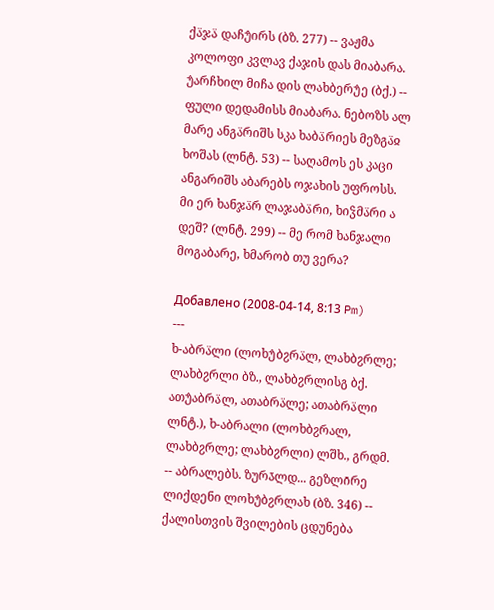ქა̈ჯა̈ დაჩუ̂ირს (ბზ. 277) -- ვაჟმა კოლოფი კვლავ ქაჯის დას მიაბარა. უ̂არჩხილ მიჩა დის ლახბერუ̂ე (ბქ.) -- ფული დედამისს მიაბარა. ნებოზს ალ მარე ანგა̈რიშს სკა ხაბა̈რიეს მეზგა̈ჲ ხოშას (ლნტ. 53) -- საღამოს ეს კაცი ანგარიშს აბარებს ოჯახის უფროსს. მი ერ ხანჯა̈რ ლაჯაბა̈რი, ხიჴმა̈რი ა დეშ? (ლნტ. 299) -- მე რომ ხანჯალი მოგაბარე, ხმარობ თუ ვერა?

Добавлено (2008-04-14, 8:13 Pm)
---
ხ-აბრა̈ლი (ლოხუ̂ბჷრა̈ლ, ლახბჷრლე; ლახბჷრლი ბზ., ლახბჷრლისგ ბქ. ათუ̂აბრა̈ლ, ათაბრა̈ლე; ათაბრა̈ლი ლნტ.), ხ-აბრალი (ლოხბჷრალ, ლახბჷრლე; ლახბჷრლი) ლშხ., გრდმ. -- აბრალებს. ზურა̄ლდ... გეზლი̄რე ლიქდენი ლოხუ̂ბჷრლახ (ბზ. 346) -- ქალისთვის შვილების ცდუნება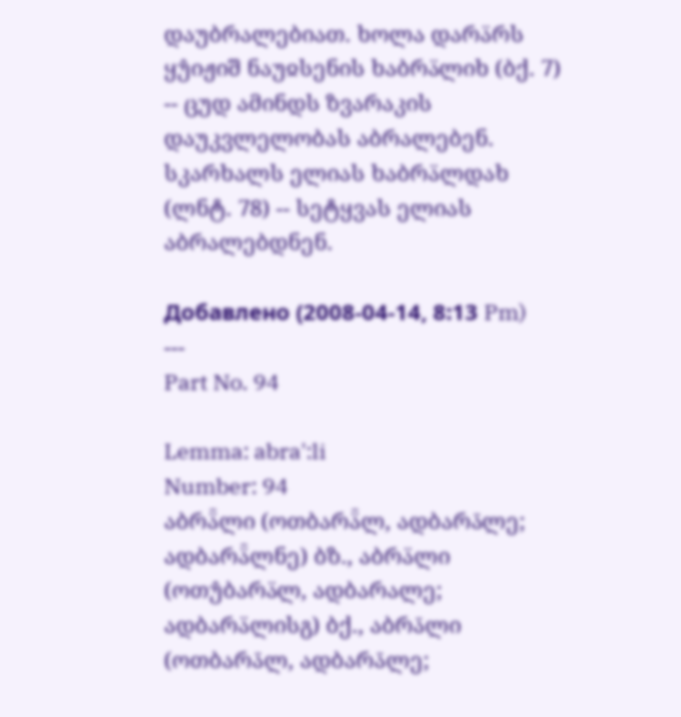დაუბრალებიათ. ხოლა დარა̈რს ყუ̂იჟიშ ნაუჲსენის ხაბრა̈ლიხ (ბქ. 7) -- ცუდ ამინდს ზვარაკის დაუკვლელობას აბრალებენ. სკარხალს ელიას ხაბრა̈ლდახ (ლნტ. 78) -- სეტყვას ელიას აბრალებდნენ.

Добавлено (2008-04-14, 8:13 Pm)
---
Part No. 94

Lemma: abra':li
Number: 94
აბრა̈̄ლი (ოთბარა̈̄ლ, ადბარა̄ლე; ადბარა̈̄ლნე) ბზ., აბრა̈ლი (ოთუ̂ბარა̈ლ, ადბარალე; ადბარა̈ლისგ) ბქ., აბრა̄ლი (ოთბარა̄ლ, ადბარა̄ლე;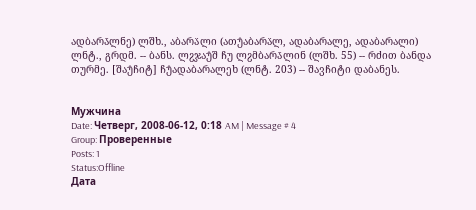ადბარა̄ლნე) ლშხ., აბარა̈ლი (ათუ̂აბარა̈ლ, ადაბარალე, ადაბარალი) ლნტ., გრდმ. -- ბანს. ლჷჯაუ̂შ ჩუ ლჷმბარა̄ლინ (ლშხ. 55) -- რძით ბანდა თურმე. [შაუ̂ჩიტ] ჩუ̂ადაბარალეხ (ლნტ. 203) -- შავჩიტი დაბანეს.


Мужчина
Date: Четверг, 2008-06-12, 0:18 AM | Message # 4
Group: Проверенные
Posts: 1
Status:Offline
Дата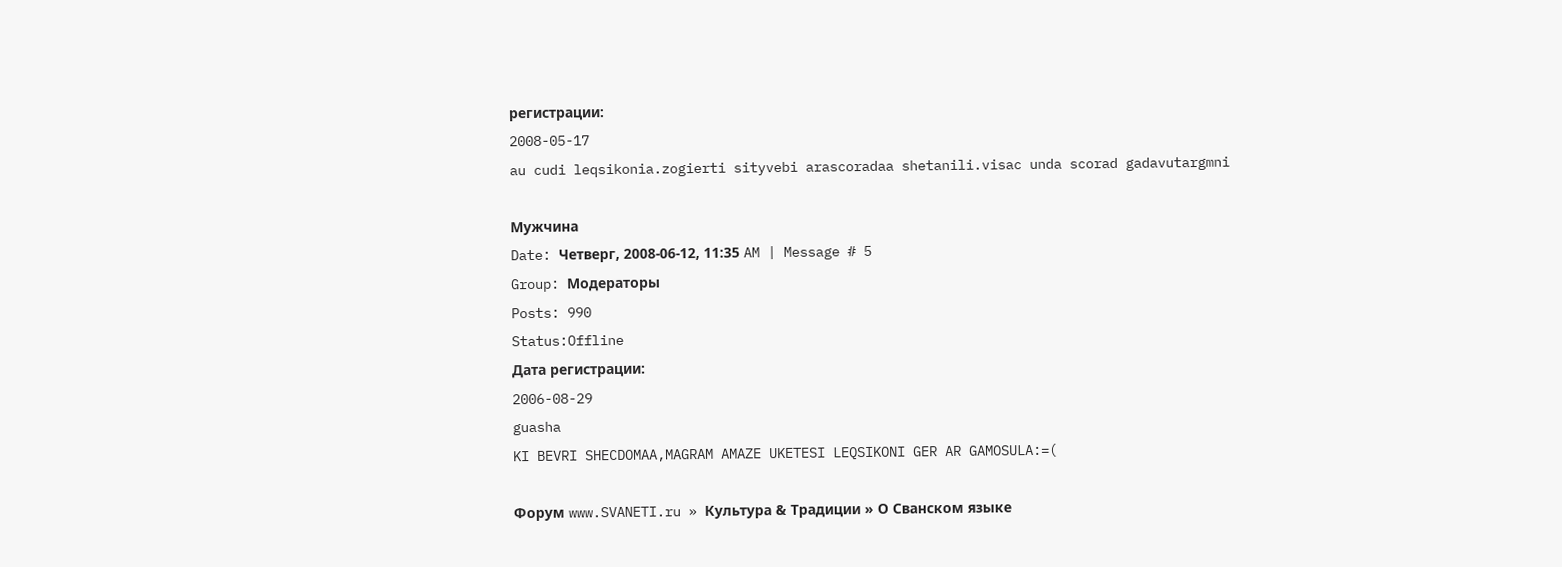регистрации:
2008-05-17
au cudi leqsikonia.zogierti sityvebi arascoradaa shetanili.visac unda scorad gadavutargmni

Мужчина
Date: Четверг, 2008-06-12, 11:35 AM | Message # 5
Group: Модераторы
Posts: 990
Status:Offline
Дата регистрации:
2006-08-29
guasha
KI BEVRI SHECDOMAA,MAGRAM AMAZE UKETESI LEQSIKONI GER AR GAMOSULA:=(

Форум www.SVANETI.ru » Культура & Традиции » О Сванском языке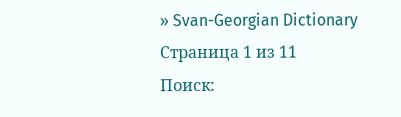» Svan-Georgian Dictionary
Страница 1 из 11
Поиск: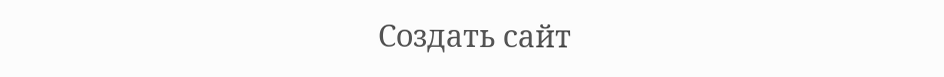Создать сайт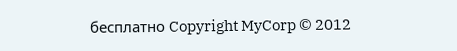бесплатно Copyright MyCorp © 2012